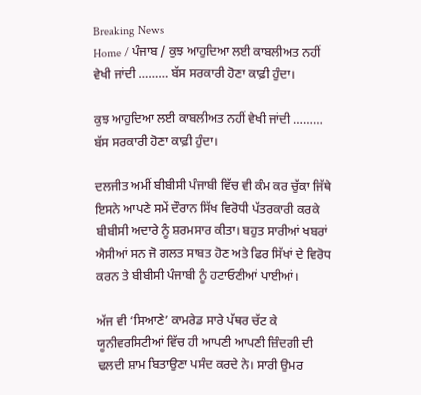Breaking News
Home / ਪੰਜਾਬ / ਕੁਝ ਆਹੁਦਿਆ ਲਈ ਕਾਬਲੀਅਤ ਨਹੀਂ ਵੇਖੀ ਜਾਂਦੀ ……… ਬੱਸ ਸਰਕਾਰੀ ਹੋਣਾ ਕਾਫ਼ੀ ਹੁੰਦਾ।

ਕੁਝ ਆਹੁਦਿਆ ਲਈ ਕਾਬਲੀਅਤ ਨਹੀਂ ਵੇਖੀ ਜਾਂਦੀ ……… ਬੱਸ ਸਰਕਾਰੀ ਹੋਣਾ ਕਾਫ਼ੀ ਹੁੰਦਾ।

ਦਲਜੀਤ ਅਮੀਂ ਬੀਬੀਸੀ ਪੰਜਾਬੀ ਵਿੱਚ ਵੀ ਕੰਮ ਕਰ ਚੁੱਕਾ ਜਿੱਥੇ ਇਸਨੇ ਆਪਣੇ ਸਮੇਂ ਦੌਰਾਨ ਸਿੱਖ ਵਿਰੋਧੀ ਪੱਤਰਕਾਰੀ ਕਰਕੇ ਬੀਬੀਸੀ ਅਦਾਰੇ ਨੂੰ ਸ਼ਰਮਸਾਰ ਕੀਤਾ। ਬਹੁਤ ਸਾਰੀਆਂ ਖਬਰਾਂ ਐਸੀਆਂ ਸਨ ਜੋ ਗਲਤ ਸਾਬਤ ਹੋਣ ਅਤੇ ਫਿਰ ਸਿੱਖਾਂ ਦੇ ਵਿਰੋਧ ਕਰਨ ਤੇ ਬੀਬੀਸੀ ਪੰਜਾਬੀ ਨੂੰ ਹਟਾਓਣੀਆਂ ਪਾਈਆਂ।

ਅੱਜ ਵੀ ‘ਸਿਆਣੇ’ ਕਾਮਰੇਡ ਸਾਰੇ ਪੱਥਰ ਚੱਟ ਕੇ ਯੂਨੀਵਰਸਿਟੀਆਂ ਵਿੱਚ ਹੀ ਆਪਣੀ ਆਪਣੀ ਜ਼ਿੰਦਗੀ ਦੀ ਢਲਦੀ ਸ਼ਾਮ ਬਿਤਾਉਣਾ ਪਸੰਦ ਕਰਦੇ ਨੇ। ਸਾਰੀ ਉਮਰ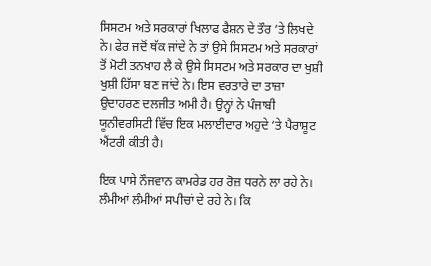ਸਿਸਟਮ ਅਤੇ ਸਰਕਾਰਾਂ ਖਿਲਾਫ ਫੈਸ਼ਨ ਦੇ ਤੌਰ ‘ਤੇ ਲਿਖਦੇ ਨੇ। ਫੇਰ ਜਦੋਂ ਥੱਕ ਜਾਂਦੇ ਨੇ ਤਾਂ ਉਸੇ ਸਿਸਟਮ ਅਤੇ ਸਰਕਾਰਾਂ ਤੋਂ ਮੋਟੀ ਤਨਖਾਹ ਲੈ ਕੇ ਉਸੇ ਸਿਸਟਮ ਅਤੇ ਸਰਕਾਰ ਦਾ ਖੁਸ਼ੀ ਖੁਸ਼ੀ ਹਿੱਸਾ ਬਣ ਜਾਂਦੇ ਨੇ। ਇਸ ਵਰਤਾਰੇ ਦਾ ਤਾਜ਼ਾ ਉਦਾਹਰਣ ਦਲਜੀਤ ਅਮੀ ਹੈ। ਉਨ੍ਹਾਂ ਨੇ ਪੰਜਾਬੀ ਯੂਨੀਵਰਸਿਟੀ ਵਿੱਚ ਇਕ ਮਲਾਈਦਾਰ ਅਹੁਦੇ ‘ਤੇ ਪੈਰਾਸ਼ੂਟ ਐਂਟਰੀ ਕੀਤੀ ਹੈ।

ਇਕ ਪਾਸੇ ਨੌਜਵਾਨ ਕਾਮਰੇਡ ਹਰ ਰੋਜ਼ ਧਰਨੇ ਲਾ ਰਹੇ ਨੇ। ਲੰਮੀਆਂ ਲੰਮੀਆਂ ਸਪੀਚਾਂ ਦੇ ਰਹੇ ਨੇ। ਕਿ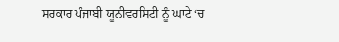ਸਰਕਾਰ ਪੰਜਾਬੀ ਯੂਨੀਵਰਸਿਟੀ ਨੂੰ ਘਾਟੇ ‘ਚ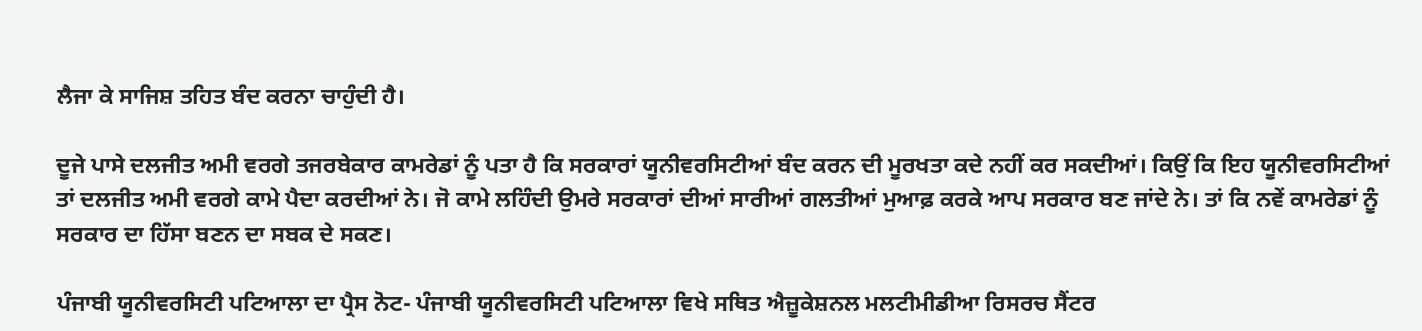ਲੈਜਾ ਕੇ ਸਾਜਿਸ਼ ਤਹਿਤ ਬੰਦ ਕਰਨਾ ਚਾਹੁੰਦੀ ਹੈ।

ਦੂਜੇ ਪਾਸੇ ਦਲਜੀਤ ਅਮੀ ਵਰਗੇ ਤਜਰਬੇਕਾਰ ਕਾਮਰੇਡਾਂ ਨੂੰ ਪਤਾ ਹੈ ਕਿ ਸਰਕਾਰਾਂ ਯੂਨੀਵਰਸਿਟੀਆਂ ਬੰਦ ਕਰਨ ਦੀ ਮੂਰਖਤਾ ਕਦੇ ਨਹੀਂ ਕਰ ਸਕਦੀਆਂ। ਕਿਉਂ ਕਿ ਇਹ ਯੂਨੀਵਰਸਿਟੀਆਂ ਤਾਂ ਦਲਜੀਤ ਅਮੀ ਵਰਗੇ ਕਾਮੇ ਪੈਦਾ ਕਰਦੀਆਂ ਨੇ। ਜੋ ਕਾਮੇ ਲਹਿੰਦੀ ਉਮਰੇ ਸਰਕਾਰਾਂ ਦੀਆਂ ਸਾਰੀਆਂ ਗਲਤੀਆਂ ਮੁਆਫ਼ ਕਰਕੇ ਆਪ ਸਰਕਾਰ ਬਣ ਜਾਂਦੇ ਨੇ। ਤਾਂ ਕਿ ਨਵੇਂ ਕਾਮਰੇਡਾਂ ਨੂੰ ਸਰਕਾਰ ਦਾ ਹਿੱਸਾ ਬਣਨ ਦਾ ਸਬਕ ਦੇ ਸਕਣ।

ਪੰਜਾਬੀ ਯੂਨੀਵਰਸਿਟੀ ਪਟਿਆਲਾ ਦਾ ਪ੍ਰੈਸ ਨੋਟ- ਪੰਜਾਬੀ ਯੂਨੀਵਰਸਿਟੀ ਪਟਿਆਲਾ ਵਿਖੇ ਸਥਿਤ ਐਜ਼ੂਕੇਸ਼ਨਲ ਮਲਟੀਮੀਡੀਆ ਰਿਸਰਚ ਸੈਂਟਰ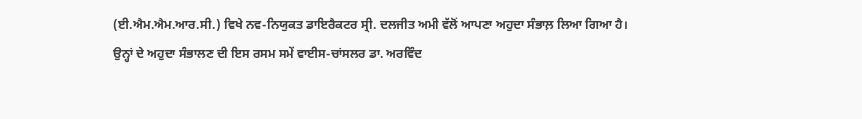(ਈ.ਐਮ.ਐਮ.ਆਰ.ਸੀ.) ਵਿਖੇ ਨਵ-ਨਿਯੁਕਤ ਡਾਇਰੈਕਟਰ ਸ੍ਰੀ. ਦਲਜੀਤ ਅਮੀ ਵੱਲੋਂ ਆਪਣਾ ਅਹੁਦਾ ਸੰਭਾਲ਼ ਲਿਆ ਗਿਆ ਹੈ। ਉਨ੍ਹਾਂ ਦੇ ਅਹੁਦਾ ਸੰਭਾਲਣ ਦੀ ਇਸ ਰਸਮ ਸਮੇਂ ਵਾਈਸ-ਚਾਂਸਲਰ ਡਾ. ਅਰਵਿੰਦ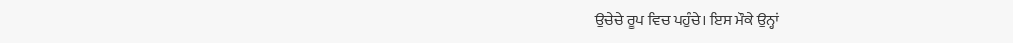ਉਚੇਚੇ ਰੂਪ ਵਿਚ ਪਹੁੰਚੇ। ਇਸ ਮੌਕੇ ਉਨ੍ਹਾਂ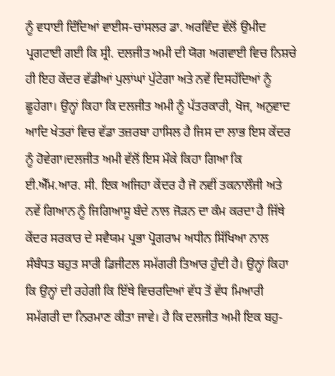ਨੂੰ ਵਧਾਈ ਦਿੰਦਿਆਂ ਵਾਈਸ-ਚਾਂਸਲਰ ਡਾ. ਅਰਵਿੰਦ ਵੱਲੋਂ ਉਮੀਦ ਪ੍ਰਗਟਾਈ ਗਈ ਕਿ ਸ੍ਰੀ. ਦਲਜੀਤ ਅਮੀ ਦੀ ਯੋਗ ਅਗਵਾਈ ਵਿਚ ਨਿਸ਼ਚੇ ਹੀ ਇਹ ਕੇਂਦਰ ਵੱਡੀਆਂ ਪੁਲਾਂਘਾਂ ਪੁੱਟੇਗਾ ਅਤੇ ਨਵੇਂ ਦਿਸਹੱਦਿਆਂ ਨੂੰ ਛੂਹੇਗਾ। ਉਨ੍ਹਾਂ ਕਿਹਾ ਕਿ ਦਲਜੀਤ ਅਮੀ ਨੂੰ ਪੱਤਰਕਾਰੀ, ਖੋਜ, ਅਨੁਵਾਦ ਆਦਿ ਖੇਤਰਾਂ ਵਿਚ ਵੱਡਾ ਤਜ਼ਰਬਾ ਹਾਸਿਲ ਹੈ ਜਿਸ ਦਾ ਲਾਭ ਇਸ ਕੇਂਦਰ ਨੂੰ ਹੋਵੇਗਾ।ਦਲਜੀਤ ਅਮੀ ਵੱਲੋਂ ਇਸ ਮੌਕੇ ਕਿਹਾ ਗਿਆ ਕਿ ਈ.ਐੱਮ.ਆਰ. ਸੀ. ਇਕ ਅਜਿਹਾ ਕੇਂਦਰ ਹੈ ਜੋ ਨਵੀਂ ਤਕਨਾਲੌਜੀ ਅਤੇ ਨਵੇਂ ਗਿਆਨ ਨੂੰ ਜਿਗਿਆਸੂ ਬੰਦੇ ਨਾਲ ਜੋੜਨ ਦਾ ਕੰਮ ਕਰਦਾ ਹੈ ਜਿੱਥੇ ਕੇਂਦਰ ਸਰਕਾਰ ਦੇ ਸਵੈਯਮ ਪ੍ਰਭਾ ਪ੍ਰੋਗਰਾਮ ਅਧੀਨ ਸਿੱਖਿਆ ਨਾਲ ਸੰਬੰਧਤ ਬਹੁਤ ਸਾਰੀ ਡਿਜੀਟਲ ਸਮੱਗਰੀ ਤਿਆਰ ਹੁੰਦੀ ਹੈ। ਉਨ੍ਹਾਂ ਕਿਹਾ ਕਿ ਉਨ੍ਹਾਂ ਦੀ ਰਹੇਗੀ ਕਿ ਇੱਥੇ ਵਿਚਰਦਿਆਂ ਵੱਧ ਤੋਂ ਵੱਧ ਮਿਆਰੀ ਸਮੱਗਰੀ ਦਾ ਨਿਰਮਾਣ ਕੀਤਾ ਜਾਵੇ। ਹੈ ਕਿ ਦਲਜੀਤ ਅਮੀ ਇਕ ਬਹੁ-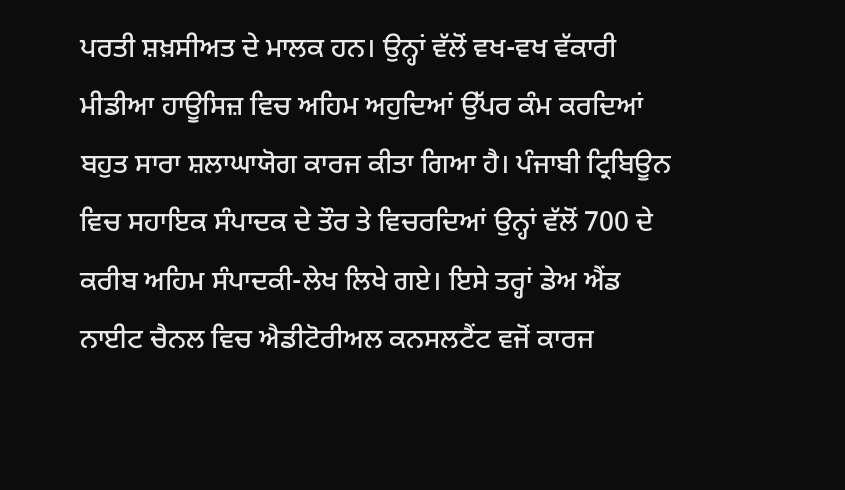ਪਰਤੀ ਸ਼ਖ਼ਸੀਅਤ ਦੇ ਮਾਲਕ ਹਨ। ਉਨ੍ਹਾਂ ਵੱਲੋਂ ਵਖ-ਵਖ ਵੱਕਾਰੀ ਮੀਡੀਆ ਹਾਊਸਿਜ਼ ਵਿਚ ਅਹਿਮ ਅਹੁਦਿਆਂ ਉੱਪਰ ਕੰਮ ਕਰਦਿਆਂ ਬਹੁਤ ਸਾਰਾ ਸ਼ਲਾਘਾਯੋਗ ਕਾਰਜ ਕੀਤਾ ਗਿਆ ਹੈ। ਪੰਜਾਬੀ ਟ੍ਰਿਬਿਊਨ ਵਿਚ ਸਹਾਇਕ ਸੰਪਾਦਕ ਦੇ ਤੌਰ ਤੇ ਵਿਚਰਦਿਆਂ ਉਨ੍ਹਾਂ ਵੱਲੋਂ 700 ਦੇ ਕਰੀਬ ਅਹਿਮ ਸੰਪਾਦਕੀ-ਲੇਖ ਲਿਖੇ ਗਏ। ਇਸੇ ਤਰ੍ਹਾਂ ਡੇਅ ਐਂਡ ਨਾਈਟ ਚੈਨਲ ਵਿਚ ਐਡੀਟੋਰੀਅਲ ਕਨਸਲਟੈਂਟ ਵਜੋਂ ਕਾਰਜ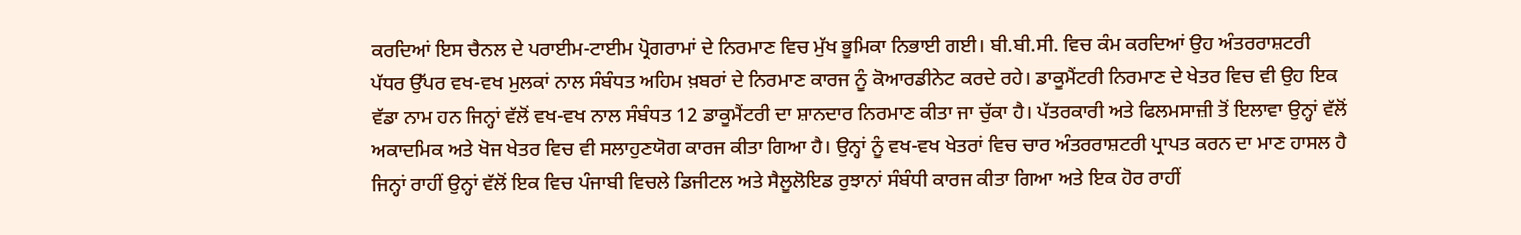ਕਰਦਿਆਂ ਇਸ ਚੈਨਲ ਦੇ ਪਰਾਈਮ-ਟਾਈਮ ਪ੍ਰੋਗਰਾਮਾਂ ਦੇ ਨਿਰਮਾਣ ਵਿਚ ਮੁੱਖ ਭੂਮਿਕਾ ਨਿਭਾਈ ਗਈ। ਬੀ.ਬੀ.ਸੀ. ਵਿਚ ਕੰਮ ਕਰਦਿਆਂ ਉਹ ਅੰਤਰਰਾਸ਼ਟਰੀ ਪੱਧਰ ਉੱਪਰ ਵਖ-ਵਖ ਮੁਲਕਾਂ ਨਾਲ ਸੰਬੰਧਤ ਅਹਿਮ ਖ਼ਬਰਾਂ ਦੇ ਨਿਰਮਾਣ ਕਾਰਜ ਨੂੰ ਕੋਆਰਡੀਨੇਟ ਕਰਦੇ ਰਹੇ। ਡਾਕੂਮੈਂਟਰੀ ਨਿਰਮਾਣ ਦੇ ਖੇਤਰ ਵਿਚ ਵੀ ਉਹ ਇਕ ਵੱਡਾ ਨਾਮ ਹਨ ਜਿਨ੍ਹਾਂ ਵੱਲੋਂ ਵਖ-ਵਖ ਨਾਲ ਸੰਬੰਧਤ 12 ਡਾਕੂਮੈਂਟਰੀ ਦਾ ਸ਼ਾਨਦਾਰ ਨਿਰਮਾਣ ਕੀਤਾ ਜਾ ਚੁੱਕਾ ਹੈ। ਪੱਤਰਕਾਰੀ ਅਤੇ ਫਿਲਮਸਾਜ਼ੀ ਤੋਂ ਇਲਾਵਾ ਉਨ੍ਹਾਂ ਵੱਲੋਂ ਅਕਾਦਮਿਕ ਅਤੇ ਖੋਜ ਖੇਤਰ ਵਿਚ ਵੀ ਸਲਾਹੁਣਯੋਗ ਕਾਰਜ ਕੀਤਾ ਗਿਆ ਹੈ। ਉਨ੍ਹਾਂ ਨੂੰ ਵਖ-ਵਖ ਖੇਤਰਾਂ ਵਿਚ ਚਾਰ ਅੰਤਰਰਾਸ਼ਟਰੀ ਪ੍ਰਾਪਤ ਕਰਨ ਦਾ ਮਾਣ ਹਾਸਲ ਹੈ ਜਿਨ੍ਹਾਂ ਰਾਹੀਂ ਉਨ੍ਹਾਂ ਵੱਲੋਂ ਇਕ ਵਿਚ ਪੰਜਾਬੀ ਵਿਚਲੇ ਡਿਜੀਟਲ ਅਤੇ ਸੈਲੂਲੋਇਡ ਰੁਝਾਨਾਂ ਸੰਬੰਧੀ ਕਾਰਜ ਕੀਤਾ ਗਿਆ ਅਤੇ ਇਕ ਹੋਰ ਰਾਹੀਂ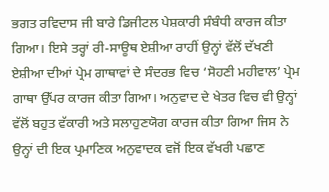ਭਗਤ ਰਵਿਦਾਸ ਜੀ ਬਾਰੇ ਡਿਜੀਟਲ ਪੇਸ਼ਕਾਰੀ ਸੰਬੰਧੀ ਕਾਰਜ ਕੀਤਾ ਗਿਆ। ਇਸੇ ਤਰ੍ਹਾਂ ਰੀ-ਸਾਊਥ ਏਸ਼ੀਆ ਰਾਹੀਂ ਉਨ੍ਹਾਂ ਵੱਲੋਂ ਦੱਖਣੀ ਏਸ਼ੀਆ ਦੀਆਂ ਪ੍ਰੇਮ ਗਾਥਾਵਾਂ ਦੇ ਸੰਦਰਭ ਵਿਚ ‘ਸੋਹਣੀ ਮਹੀਵਾਲ’ ਪ੍ਰੇਮ ਗਾਥਾ ਉੱਪਰ ਕਾਰਜ ਕੀਤਾ ਗਿਆ। ਅਨੁਵਾਦ ਦੇ ਖੇਤਰ ਵਿਚ ਵੀ ਉਨ੍ਹਾਂ ਵੱਲੋਂ ਬਹੁਤ ਵੱਕਾਰੀ ਅਤੇ ਸਲਾਹੁਣਯੋਗ ਕਾਰਜ ਕੀਤਾ ਗਿਆ ਜਿਸ ਨੇ ਉਨ੍ਹਾਂ ਦੀ ਇਕ ਪ੍ਰਮਾਣਿਕ ਅਨੁਵਾਦਕ ਵਜੋਂ ਇਕ ਵੱਖਰੀ ਪਛਾਣ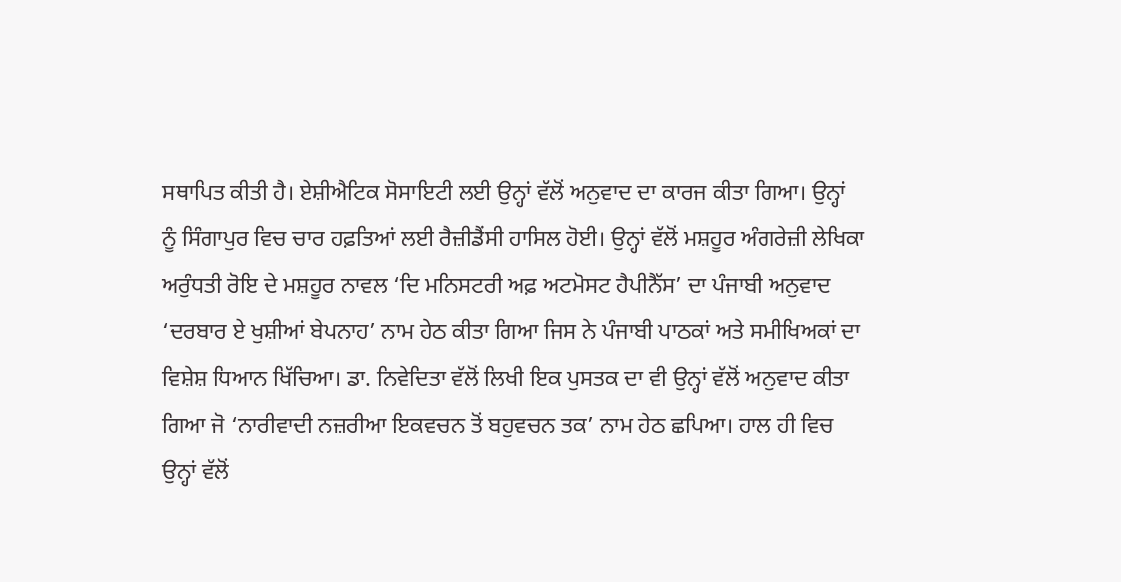ਸਥਾਪਿਤ ਕੀਤੀ ਹੈ। ਏਸ਼ੀਐਟਿਕ ਸੋਸਾਇਟੀ ਲਈ ਉਨ੍ਹਾਂ ਵੱਲੋਂ ਅਨੁਵਾਦ ਦਾ ਕਾਰਜ ਕੀਤਾ ਗਿਆ। ਉਨ੍ਹਾਂ ਨੂੰ ਸਿੰਗਾਪੁਰ ਵਿਚ ਚਾਰ ਹਫ਼ਤਿਆਂ ਲਈ ਰੈਜ਼ੀਡੈਂਸੀ ਹਾਸਿਲ ਹੋਈ। ਉਨ੍ਹਾਂ ਵੱਲੋਂ ਮਸ਼ਹੂਰ ਅੰਗਰੇਜ਼ੀ ਲੇਖਿਕਾ ਅਰੁੰਧਤੀ ਰੋਇ ਦੇ ਮਸ਼ਹੂਰ ਨਾਵਲ ‘ਦਿ ਮਨਿਸਟਰੀ ਅਫ਼ ਅਟਮੋਸਟ ਹੈਪੀਨੈੱਸ’ ਦਾ ਪੰਜਾਬੀ ਅਨੁਵਾਦ ‘ਦਰਬਾਰ ਏ ਖੁਸ਼ੀਆਂ ਬੇਪਨਾਹ’ ਨਾਮ ਹੇਠ ਕੀਤਾ ਗਿਆ ਜਿਸ ਨੇ ਪੰਜਾਬੀ ਪਾਠਕਾਂ ਅਤੇ ਸਮੀਖਿਅਕਾਂ ਦਾ ਵਿਸ਼ੇਸ਼ ਧਿਆਨ ਖਿੱਚਿਆ। ਡਾ. ਨਿਵੇਦਿਤਾ ਵੱਲੋਂ ਲਿਖੀ ਇਕ ਪੁਸਤਕ ਦਾ ਵੀ ਉਨ੍ਹਾਂ ਵੱਲੋਂ ਅਨੁਵਾਦ ਕੀਤਾ ਗਿਆ ਜੋ ‘ਨਾਰੀਵਾਦੀ ਨਜ਼ਰੀਆ ਇਕਵਚਨ ਤੋਂ ਬਹੁਵਚਨ ਤਕ’ ਨਾਮ ਹੇਠ ਛਪਿਆ। ਹਾਲ ਹੀ ਵਿਚ ਉਨ੍ਹਾਂ ਵੱਲੋਂ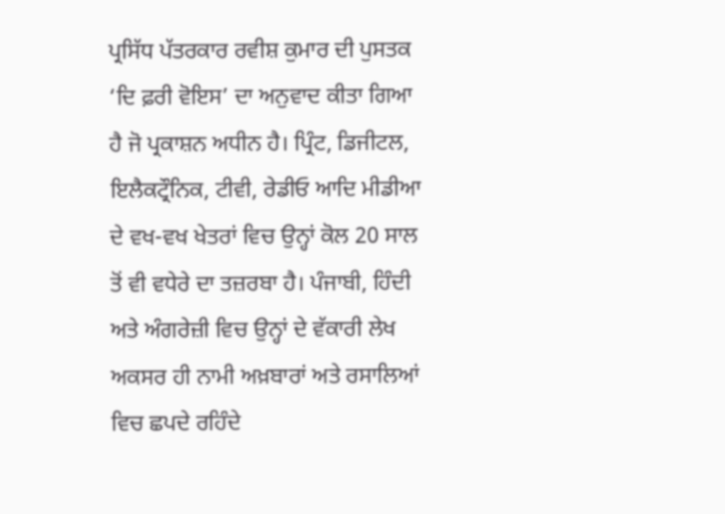ਪ੍ਰਸਿੱਧ ਪੱਤਰਕਾਰ ਰਵੀਸ਼ ਕੁਮਾਰ ਦੀ ਪੁਸਤਕ ‘ਦਿ ਫ਼ਰੀ ਵੋਇਸ’ ਦਾ ਅਨੁਵਾਦ ਕੀਤਾ ਗਿਆ ਹੈ ਜੋ ਪ੍ਰਕਾਸ਼ਨ ਅਧੀਨ ਹੈ। ਪ੍ਰਿੰਟ, ਡਿਜੀਟਲ, ਇਲੈਕਟ੍ਰੌਨਿਕ, ਟੀਵੀ, ਰੇਡੀਓ ਆਦਿ ਮੀਡੀਆ ਦੇ ਵਖ-ਵਖ ਖੇਤਰਾਂ ਵਿਚ ਉਨ੍ਹਾਂ ਕੋਲ 20 ਸਾਲ ਤੋਂ ਵੀ ਵਧੇਰੇ ਦਾ ਤਜ਼ਰਬਾ ਹੈ। ਪੰਜਾਬੀ, ਹਿੰਦੀ ਅਤੇ ਅੰਗਰੇਜ਼ੀ ਵਿਚ ਉਨ੍ਹਾਂ ਦੇ ਵੱਕਾਰੀ ਲੇਖ ਅਕਸਰ ਹੀ ਨਾਮੀ ਅਖ਼ਬਾਰਾਂ ਅਤੇ ਰਸਾਲਿਆਂ ਵਿਚ ਛਪਦੇ ਰਹਿੰਦੇ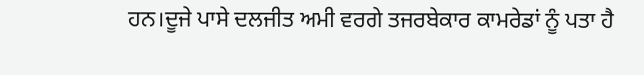ਹਨ।ਦੂਜੇ ਪਾਸੇ ਦਲਜੀਤ ਅਮੀ ਵਰਗੇ ਤਜਰਬੇਕਾਰ ਕਾਮਰੇਡਾਂ ਨੂੰ ਪਤਾ ਹੈ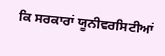ਕਿ ਸਰਕਾਰਾਂ ਯੂਨੀਵਰਸਿਟੀਆਂ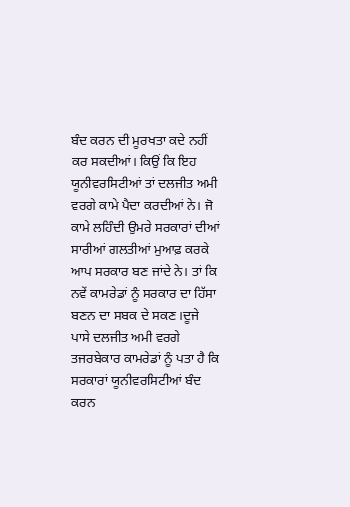ਬੰਦ ਕਰਨ ਦੀ ਮੂਰਖਤਾ ਕਦੇ ਨਹੀਂ ਕਰ ਸਕਦੀਆਂ। ਕਿਉਂ ਕਿ ਇਹ ਯੂਨੀਵਰਸਿਟੀਆਂ ਤਾਂ ਦਲਜੀਤ ਅਮੀ ਵਰਗੇ ਕਾਮੇ ਪੈਦਾ ਕਰਦੀਆਂ ਨੇ। ਜੋ ਕਾਮੇ ਲਹਿੰਦੀ ਉਮਰੇ ਸਰਕਾਰਾਂ ਦੀਆਂ ਸਾਰੀਆਂ ਗਲਤੀਆਂ ਮੁਆਫ਼ ਕਰਕੇ ਆਪ ਸਰਕਾਰ ਬਣ ਜਾਂਦੇ ਨੇ। ਤਾਂ ਕਿ ਨਵੇਂ ਕਾਮਰੇਡਾਂ ਨੂੰ ਸਰਕਾਰ ਦਾ ਹਿੱਸਾ ਬਣਨ ਦਾ ਸਬਕ ਦੇ ਸਕਣ।ਦੂਜੇ ਪਾਸੇ ਦਲਜੀਤ ਅਮੀ ਵਰਗੇ ਤਜਰਬੇਕਾਰ ਕਾਮਰੇਡਾਂ ਨੂੰ ਪਤਾ ਹੈ ਕਿ ਸਰਕਾਰਾਂ ਯੂਨੀਵਰਸਿਟੀਆਂ ਬੰਦ ਕਰਨ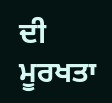ਦੀ ਮੂਰਖਤਾ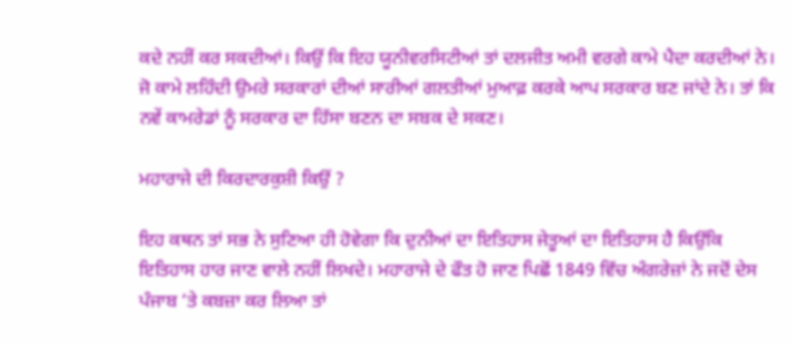ਕਦੇ ਨਹੀਂ ਕਰ ਸਕਦੀਆਂ। ਕਿਉਂ ਕਿ ਇਹ ਯੂਨੀਵਰਸਿਟੀਆਂ ਤਾਂ ਦਲਜੀਤ ਅਮੀ ਵਰਗੇ ਕਾਮੇ ਪੈਦਾ ਕਰਦੀਆਂ ਨੇ। ਜੋ ਕਾਮੇ ਲਹਿੰਦੀ ਉਮਰੇ ਸਰਕਾਰਾਂ ਦੀਆਂ ਸਾਰੀਆਂ ਗਲਤੀਆਂ ਮੁਆਫ਼ ਕਰਕੇ ਆਪ ਸਰਕਾਰ ਬਣ ਜਾਂਦੇ ਨੇ। ਤਾਂ ਕਿ ਨਵੇਂ ਕਾਮਰੇਡਾਂ ਨੂੰ ਸਰਕਾਰ ਦਾ ਹਿੱਸਾ ਬਣਨ ਦਾ ਸਬਕ ਦੇ ਸਕਣ।

ਮਹਾਰਾਜੇ ਦੀ ਕਿਰਦਾਰਕੁਸ਼ੀ ਕਿਉਂ ?

ਇਹ ਕਥਨ ਤਾਂ ਸਭ ਨੇ ਸੁਣਿਆ ਹੀ ਹੋਵੇਗਾ ਕਿ ਦੁਨੀਆਂ ਦਾ ਇਤਿਹਾਸ ਜੇਤੂਆਂ ਦਾ ਇਤਿਹਾਸ ਹੈ ਕਿਉਂਕਿ ਇਤਿਹਾਸ ਹਾਰ ਜਾਣ ਵਾਲੇ ਨਹੀਂ ਲਿਖਦੇ। ਮਹਾਰਾਜੇ ਦੇ ਫੌਤ ਹੋ ਜਾਣ ਪਿਛੋਂ 1849 ਵਿੱਚ ਅੰਗਰੇਜ਼ਾਂ ਨੇ ਜਦੋਂ ਦੇਸ ਪੰਜਾਬ ‘ਤੇ ਕਬਜ਼ਾ ਕਰ ਲਿਆ ਤਾਂ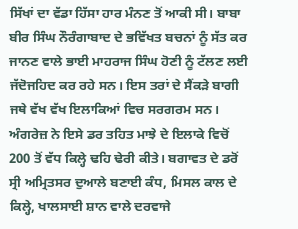ਸਿੱਖਾਂ ਦਾ ਵੱਡਾ ਹਿੱਸਾ ਹਾਰ ਮੰਨਣ ਤੋਂ ਆਕੀ ਸੀ। ਬਾਬਾ ਬੀਰ ਸਿੰਘ ਨੌਰੰਗਾਬਾਦ ਦੇ ਭਵਿੱਖਤ ਬਚਨਾਂ ਨੂੰ ਸੱਤ ਕਰ ਜਾਨਣ ਵਾਲੇ ਭਾਈ ਮਾਹਰਾਜ ਸਿੰਘ ਹੋਣੀ ਨੂੰ ਟੱਲਣ ਲਈ ਜੱਦੋਜਹਿਦ ਕਰ ਰਹੇ ਸਨ। ਇਸ ਤਰਾਂ ਦੇ ਸੈਂਕੜੇ ਬਾਗੀ ਜਥੇ ਵੱਖ ਵੱਖ ਇਲਾਕਿਆਂ ਵਿਚ ਸਰਗਰਮ ਸਨ। ਅੰਗਰੇਜ਼ ਨੇ ਇਸੇ ਡਰ ਤਹਿਤ ਮਾਝੇ ਦੇ ਇਲਾਕੇ ਵਿਚੋਂ 200 ਤੋਂ ਵੱਧ ਕਿਲ੍ਹੇ ਢਹਿ ਢੇਰੀ ਕੀਤੇ। ਬਗਾਵਤ ਦੇ ਡਰੋਂ ਸ੍ਰੀ ਅਮ੍ਰਿਤਸਰ ਦੁਆਲੇ ਬਣਾਈ ਕੰਧ, ਮਿਸਲ ਕਾਲ ਦੇ ਕਿਲ੍ਹੇ, ਖਾਲਸਾਈ ਸ਼ਾਨ ਵਾਲੇ ਦਰਵਾਜੇ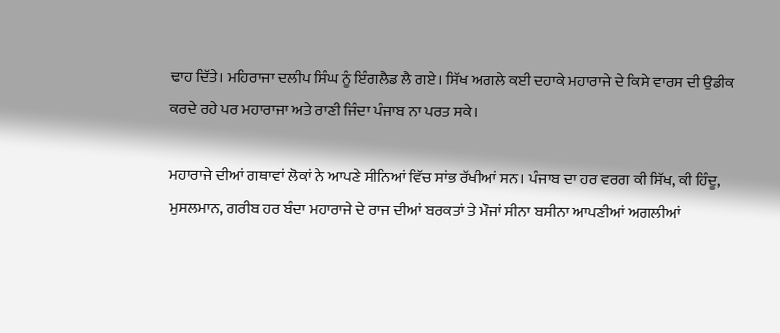ਢਾਹ ਦਿੱਤੇ। ਮਹਿਰਾਜਾ ਦਲੀਪ ਸਿੰਘ ਨੂੰ ਇੰਗਲੈਡ ਲੈ ਗਏ। ਸਿੱਖ ਅਗਲੇ ਕਈ ਦਹਾਕੇ ਮਹਾਰਾਜੇ ਦੇ ਕਿਸੇ ਵਾਰਸ ਦੀ ਉਡੀਕ ਕਰਦੇ ਰਹੇ ਪਰ ਮਹਾਰਾਜਾ ਅਤੇ ਰਾਣੀ ਜਿੰਦਾ ਪੰਜਾਬ ਨਾ ਪਰਤ ਸਕੇ।

ਮਹਾਰਾਜੇ ਦੀਆਂ ਗਥਾਵਾਂ ਲੋਕਾਂ ਨੇ ਆਪਣੇ ਸੀਨਿਆਂ ਵਿੱਚ ਸਾਂਭ ਰੱਖੀਆਂ ਸਨ। ਪੰਜਾਬ ਦਾ ਹਰ ਵਰਗ ਕੀ ਸਿੱਖ, ਕੀ ਹਿੰਦੂ, ਮੁਸਲਮਾਨ, ਗਰੀਬ ਹਰ ਬੰਦਾ ਮਹਾਰਾਜੇ ਦੇ ਰਾਜ ਦੀਆਂ ਬਰਕਤਾਂ ਤੇ ਮੌਜਾਂ ਸੀਨਾ ਬਸੀਨਾ ਆਪਣੀਆਂ ਅਗਲੀਆਂ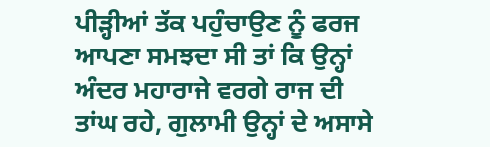ਪੀੜ੍ਹੀਆਂ ਤੱਕ ਪਹੁੰਚਾਉਣ ਨੂੰ ਫਰਜ ਆਪਣਾ ਸਮਝਦਾ ਸੀ ਤਾਂ ਕਿ ਉਨ੍ਹਾਂ ਅੰਦਰ ਮਹਾਰਾਜੇ ਵਰਗੇ ਰਾਜ ਦੀ ਤਾਂਘ ਰਹੇ, ਗੁਲਾਮੀ ਉਨ੍ਹਾਂ ਦੇ ਅਸਾਸੇ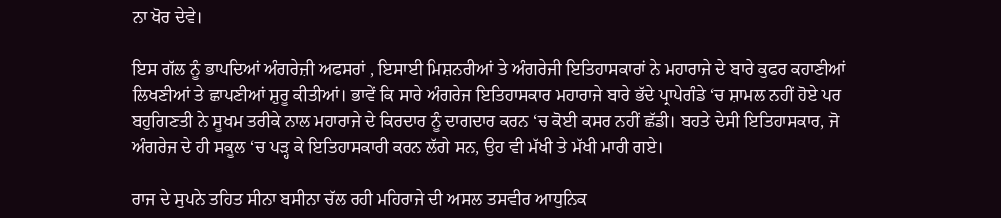ਨਾ ਖੋਰ ਦੇਵੇ।

ਇਸ ਗੱਲ ਨੂੰ ਭਾਪਦਿਆਂ ਅੰਗਰੇਜ਼ੀ ਅਫਸਰਾਂ , ਇਸਾਈ ਮਿਸ਼ਨਰੀਆਂ ਤੇ ਅੰਗਰੇਜੀ ਇਤਿਹਾਸਕਾਰਾਂ ਨੇ ਮਹਾਰਾਜੇ ਦੇ ਬਾਰੇ ਕੁਫਰ ਕਹਾਣੀਆਂ ਲਿਖਣੀਆਂ ਤੇ ਛਾਪਣੀਆਂ ਸ਼ੁਰੂ ਕੀਤੀਆਂ। ਭਾਵੇਂ ਕਿ ਸਾਰੇ ਅੰਗਰੇਜ ਇਤਿਹਾਸਕਾਰ ਮਹਾਰਾਜੇ ਬਾਰੇ ਭੱਦੇ ਪ੍ਰਾਪੇਗੰਡੇ ‘ਚ ਸ਼ਾਮਲ ਨਹੀਂ ਹੋਏ ਪਰ ਬਹੁਗਿਣਤੀ ਨੇ ਸੂਖਮ ਤਰੀਕੇ ਨਾਲ ਮਹਾਰਾਜੇ ਦੇ ਕਿਰਦਾਰ ਨੂੰ ਦਾਗਦਾਰ ਕਰਨ ‘ਚ ਕੋਈ ਕਸਰ ਨਹੀਂ ਛੱਡੀ। ਬਹਤੇ ਦੇਸੀ ਇਤਿਹਾਸਕਾਰ, ਜੋ ਅੰਗਰੇਜ ਦੇ ਹੀ ਸਕੂਲ ‘ਚ ਪੜ੍ਹ ਕੇ ਇਤਿਹਾਸਕਾਰੀ ਕਰਨ ਲੱਗੇ ਸਨ, ਉਹ ਵੀ ਮੱਖੀ ਤੇ ਮੱਖੀ ਮਾਰੀ ਗਏ।

ਰਾਜ ਦੇ ਸੁਪਨੇ ਤਹਿਤ ਸੀਨਾ ਬਸੀਨਾ ਚੱਲ ਰਹੀ ਮਹਿਰਾਜੇ ਦੀ ਅਸਲ ਤਸਵੀਰ ਆਧੁਨਿਕ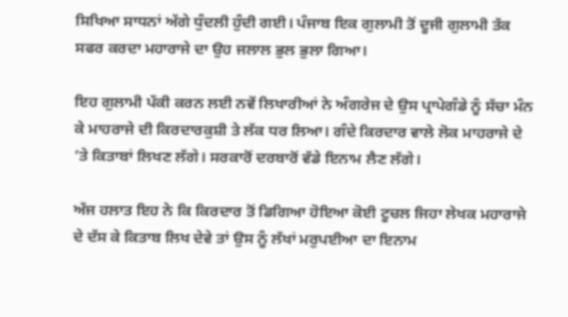ਸਿਖਿਆ ਸਾਧਨਾਂ ਅੱਗੇ ਧੁੰਦਲੀ ਹੁੰਦੀ ਗਈ। ਪੰਜਾਬ ਇਕ ਗੁਲਾਮੀ ਤੋਂ ਦੂਜੀ ਗੁਲਾਮੀ ਤੱਕ ਸਫਰ ਕਰਦਾ ਮਹਾਰਾਜੇ ਦਾ ਉਹ ਜਲਾਲ ਭੁਲ ਭੁਲਾ ਗਿਆ।

ਇਹ ਗੁਲਾਮੀ ਪੱਕੀ ਕਰਨ ਲਈ ਨਵੇਂ ਲਿਖਾਰੀਆਂ ਨੇ ਅੰਗਰੇਜ ਦੇ ਉਸ ਪ੍ਰਾਪੇਗੰਡੇ ਨੂੰ ਸੱਚਾ ਮੰਨ ਕੇ ਮਾਹਰਾਜੇ ਦੀ ਕਿਰਦਾਰਕੁਸ਼ੀ ਤੇ ਲੱਕ ਧਰ ਲਿਆ। ਗੰਦੇ ਕਿਰਦਾਰ ਵਾਲੇ ਲੋਕ ਮਾਹਰਾਜੇ ਦੇ ‘ਤੇ ਕਿਤਾਬਾਂ ਲਿਖਣ ਲੱਗੇ। ਸਰਕਾਰੋਂ ਦਰਬਾਰੋਂ ਵੱਡੇ ਇਨਾਮ ਲੈਣ ਲੱਗੇ।

ਅੱਜ ਹਲਾਤ ਇਹ ਨੇ ਕਿ ਕਿਰਦਾਰ ਤੋਂ ਡਿਗਿਆ ਹੋਇਆ ਕੋਈ ਟੂਚਲ ਜਿਹਾ ਲੇਖਕ ਮਹਾਰਾਜੇ ਦੇ ਦੱਸ ਕੇ ਕਿਤਾਬ ਲਿਖ ਦੇਵੇ ਤਾਂ ਉਸ ਨੂੰ ਲੱਖਾਂ ਮਰੁਪਈਆ ਦਾ ਇਨਾਮ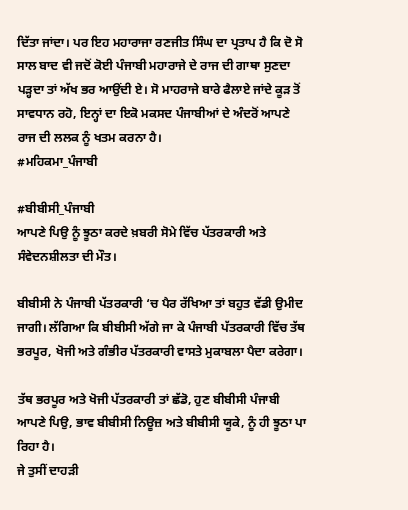ਦਿੱਤਾ ਜਾਂਦਾ। ਪਰ ਇਹ ਮਹਾਰਾਜਾ ਰਣਜੀਤ ਸਿੰਘ ਦਾ ਪ੍ਰਤਾਪ ਹੈ ਕਿ ਦੋ ਸੋ ਸਾਲ ਬਾਦ ਵੀ ਜਦੋਂ ਕੋਈ ਪੰਜਾਬੀ ਮਹਾਰਾਜੇ ਦੇ ਰਾਜ ਦੀ ਗਾਥਾ ਸੁਣਦਾ ਪੜ੍ਹਦਾ ਤਾਂ ਅੱਖ ਭਰ ਆਉਂਦੀ ਏ। ਸੋ ਮਾਹਰਾਜੇ ਬਾਰੇ ਫੈਲਾਏ ਜਾਂਦੇ ਕੂੜ ਤੋਂ ਸਾਵਧਾਨ ਰਹੋ, ਇਨ੍ਹਾਂ ਦਾ ਇਕੋ ਮਕਸਦ ਪੰਜਾਬੀਆਂ ਦੇ ਅੰਦਰੋਂ ਆਪਣੇ ਰਾਜ ਦੀ ਲਲਕ ਨੂੰ ਖਤਮ ਕਰਨਾ ਹੈ।
#ਮਹਿਕਮਾ_ਪੰਜਾਬੀ

#ਬੀਬੀਸੀ_ਪੰਜਾਬੀ
ਆਪਣੇ ਪਿਉ ਨੂੰ ਝੂਠਾ ਕਰਦੇ ਖ਼ਬਰੀ ਸੋਮੇ ਵਿੱਚ ਪੱਤਰਕਾਰੀ ਅਤੇ ਸੰਵੇਦਨਸ਼ੀਲਤਾ ਦੀ ਮੌਤ।

ਬੀਬੀਸੀ ਨੇ ਪੰਜਾਬੀ ਪੱਤਰਕਾਰੀ ‘ਚ ਪੈਰ ਰੱਖਿਆ ਤਾਂ ਬਹੁਤ ਵੱਡੀ ਉਮੀਦ ਜਾਗੀ।‌ ਲੱਗਿਆ ਕਿ ਬੀਬੀਸੀ ਅੱਗੇ ਜਾ ਕੇ ਪੰਜਾਬੀ ਪੱਤਰਕਾਰੀ ਵਿੱਚ ਤੱਥ ਭਰਪੂਰ, ਖੋਜੀ ਅਤੇ ਗੰਭੀਰ ਪੱਤਰਕਾਰੀ ਵਾਸਤੇ ਮੁਕਾਬਲਾ ਪੈਦਾ ਕਰੇਗਾ।

ਤੱਥ ਭਰਪੂਰ ਅਤੇ ਖੋਜੀ ਪੱਤਰਕਾਰੀ ਤਾਂ ਛੱਡੋ, ਹੁਣ ਬੀਬੀਸੀ ਪੰਜਾਬੀ ਆਪਣੇ ਪਿਉ, ਭਾਵ ਬੀਬੀਸੀ ਨਿਊਜ਼ ਅਤੇ ਬੀਬੀਸੀ ਯੂਕੇ, ਨੂੰ ਹੀ ਝੂਠਾ ਪਾ ਰਿਹਾ ਹੈ।
ਜੇ ਤੁਸੀਂ ਦਾਹੜੀ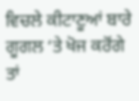ਵਿਚਲੇ ਕੀਟਾਣੂਆਂ ਬਾਰੇ ਗੂਗਲ ‘ਤੇ ਖੋਜ ਕਰੋਂਗੇ ਤਾਂ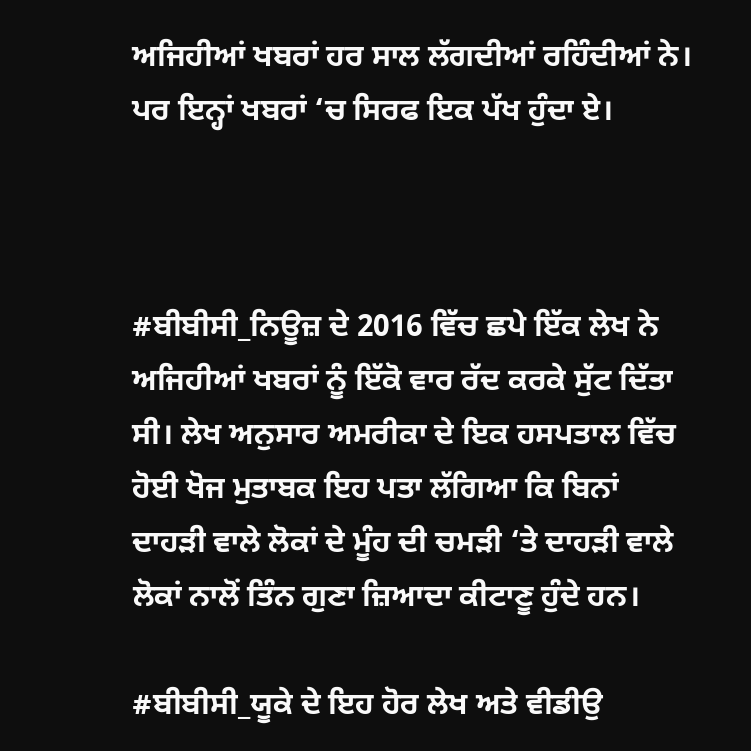ਅਜਿਹੀਆਂ ਖਬਰਾਂ ਹਰ ਸਾਲ ਲੱਗਦੀਆਂ ਰਹਿੰਦੀਆਂ ਨੇ।
ਪਰ ਇਨ੍ਹਾਂ ਖਬਰਾਂ ‘ਚ ਸਿਰਫ ਇਕ ਪੱਖ ਹੁੰਦਾ ਏ।



#ਬੀਬੀਸੀ_ਨਿਊਜ਼ ਦੇ 2016 ਵਿੱਚ ਛਪੇ ਇੱਕ ਲੇਖ ਨੇ ਅਜਿਹੀਆਂ ਖਬਰਾਂ ਨੂੰ ਇੱਕੋ ਵਾਰ ਰੱਦ ਕਰਕੇ ਸੁੱਟ ਦਿੱਤਾ ਸੀ। ਲੇਖ ਅਨੁਸਾਰ ਅਮਰੀਕਾ ਦੇ ਇਕ ਹਸਪਤਾਲ ਵਿੱਚ ਹੋਈ ਖੋਜ ਮੁਤਾਬਕ ਇਹ ਪਤਾ ਲੱਗਿਆ ਕਿ ਬਿਨਾਂ ਦਾਹੜੀ ਵਾਲੇ ਲੋਕਾਂ ਦੇ ਮੂੰਹ ਦੀ ਚਮੜੀ ‘ਤੇ ਦਾਹੜੀ ਵਾਲੇ ਲੋਕਾਂ ਨਾਲੋਂ ਤਿੰਨ ਗੁਣਾ ਜ਼ਿਆਦਾ ਕੀਟਾਣੂ ਹੁੰਦੇ ਹਨ।

#ਬੀਬੀਸੀ_ਯੂਕੇ ਦੇ ਇਹ ਹੋਰ ਲੇਖ ਅਤੇ ਵੀਡੀਉ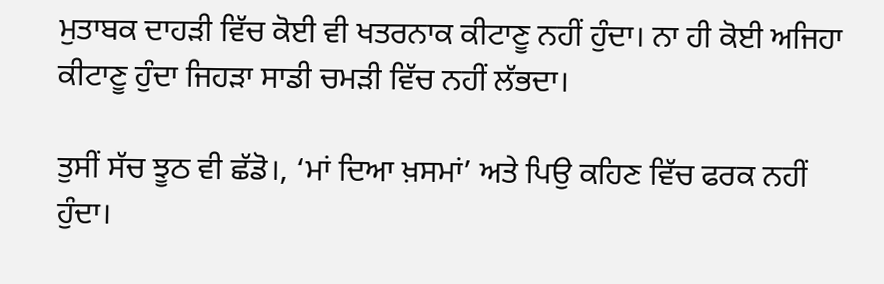ਮੁਤਾਬਕ ਦਾਹੜੀ ਵਿੱਚ ਕੋਈ ਵੀ ਖਤਰਨਾਕ ਕੀਟਾਣੂ ਨਹੀਂ ਹੁੰਦਾ।‌ ਨਾ ਹੀ ਕੋਈ ਅਜਿਹਾ ਕੀਟਾਣੂ ਹੁੰਦਾ ਜਿਹੜਾ ਸਾਡੀ ਚਮੜੀ ਵਿੱਚ ਨਹੀਂ ਲੱਭਦਾ।

ਤੁਸੀਂ ਸੱਚ ਝੂਠ ਵੀ ਛੱਡੋ।, ‘ਮਾਂ ਦਿਆ ਖ਼ਸਮਾਂ’ ਅਤੇ ਪਿਉ ਕਹਿਣ ਵਿੱਚ ਫਰਕ ਨਹੀਂ ਹੁੰਦਾ।‌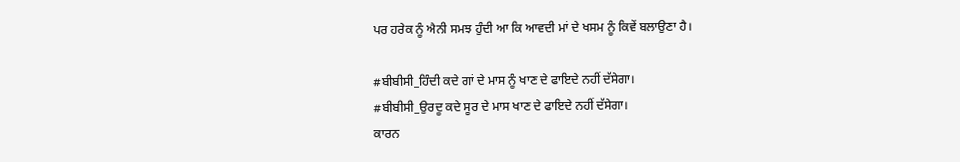ਪਰ ਹਰੇਕ ਨੂੰ ਐਨੀ ਸਮਝ ਹੁੰਦੀ ਆ ਕਿ ਆਵਦੀ ਮਾਂ ਦੇ ਖਸਮ ਨੂੰ ਕਿਵੇਂ ਬਲਾਉਣਾ ਹੈ।

#ਬੀਬੀਸੀ_ਹਿੰਦੀ ਕਦੇ ਗਾਂ ਦੇ ਮਾਸ ਨੂੰ ਖਾਣ ਦੇ ਫਾਇਦੇ ਨਹੀਂ ਦੱਸੇਗਾ।
#ਬੀਬੀਸੀ_ਉਰਦੂ ਕਦੇ ਸੂਰ ਦੇ ਮਾਸ ਖਾਣ ਦੇ ਫਾਇਦੇ ਨਹੀਂ ਦੱਸੇਗਾ।
ਕਾਰਨ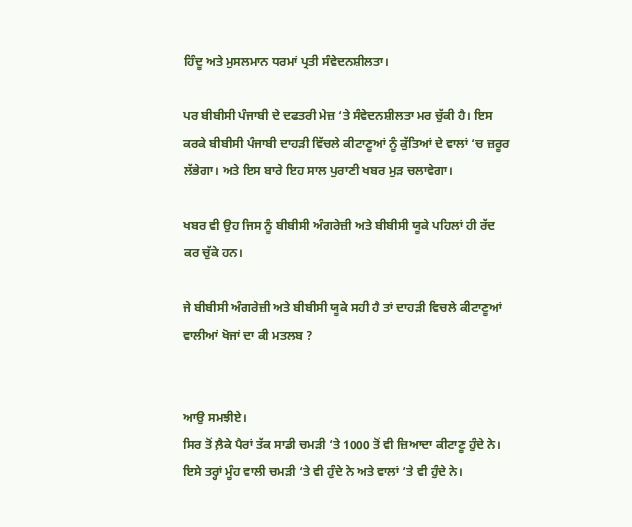ਹਿੰਦੂ ਅਤੇ ਮੁਸਲਮਾਨ ਧਰਮਾਂ ਪ੍ਰਤੀ ਸੰਵੇਦਨਸ਼ੀਲਤਾ।

ਪਰ ਬੀਬੀਸੀ ਪੰਜਾਬੀ ਦੇ ਦਫਤਰੀ ਮੇਜ਼ ‘ਤੇ ਸੰਵੇਦਨਸ਼ੀਲਤਾ ਮਰ ਚੁੱਕੀ ਹੈ। ਇਸ ਕਰਕੇ ਬੀਬੀਸੀ ਪੰਜਾਬੀ ਦਾਹੜੀ ਵਿੱਚਲੇ ਕੀਟਾਣੂਆਂ ਨੂੰ ਕੁੱਤਿਆਂ ਦੇ ਵਾਲਾਂ ‘ਚ ਜ਼ਰੂਰ ਲੱਭੇਗਾ। ਅਤੇ ਇਸ ਬਾਰੇ ਇਹ ਸਾਲ ਪੁਰਾਣੀ ਖਬਰ ਮੁੜ ਚਲਾਵੇਗਾ।

ਖਬਰ ਵੀ ਉਹ ਜਿਸ ਨੂੰ ਬੀਬੀਸੀ ਅੰਗਰੇਜ਼ੀ ਅਤੇ ਬੀਬੀਸੀ ਯੂਕੇ ਪਹਿਲਾਂ ਹੀ ਰੱਦ ਕਰ ਚੁੱਕੇ ਹਨ।

ਜੇ ਬੀਬੀਸੀ ਅੰਗਰੇਜ਼ੀ ਅਤੇ ਬੀਬੀਸੀ ਯੂਕੇ ਸਹੀ ਹੈ ਤਾਂ ਦਾਹੜੀ ਵਿਚਲੇ ਕੀਟਾਣੂਆਂ ਵਾਲੀਆਂ ਖੋਜਾਂ ਦਾ ਕੀ ਮਤਲਬ ?


ਆਉ ਸਮਝੀਏ।
ਸਿਰ ਤੋਂ ਲ਼ੈਕੇ ਪੈਰਾਂ ਤੱਕ ਸਾਡੀ ਚਮੜੀ ‘ਤੇ 1000 ਤੋਂ ਵੀ ਜ਼ਿਆਦਾ ਕੀਟਾਣੂ ਹੁੰਦੇ ਨੇ। ਇਸੇ ਤਰ੍ਹਾਂ ਮੂੰਹ ਵਾਲੀ ਚਮੜੀ ‘ਤੇ ਵੀ ਹੁੰਦੇ ਨੇ ਅਤੇ ਵਾਲਾਂ ‘ਤੇ ਵੀ ਹੁੰਦੇ ਨੇ।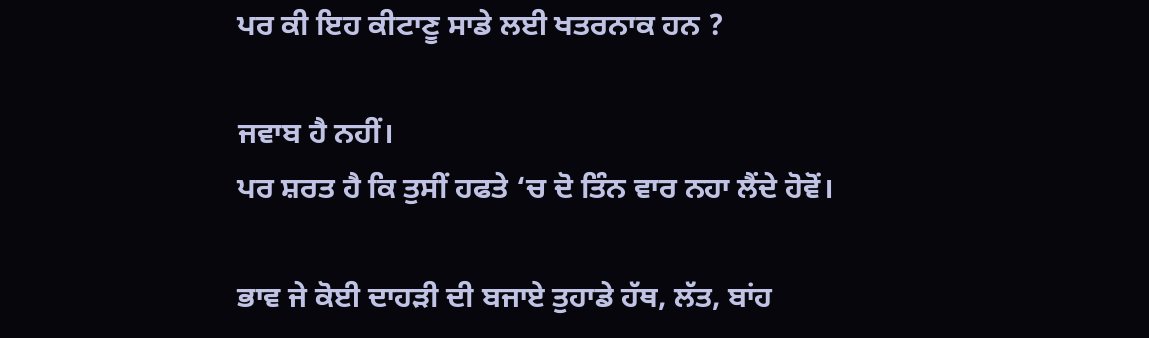ਪਰ ਕੀ ਇਹ ਕੀਟਾਣੂ ਸਾਡੇ ਲਈ ਖਤਰਨਾਕ ਹਨ ?

ਜਵਾਬ ਹੈ ਨਹੀਂ।
ਪਰ ਸ਼ਰਤ ਹੈ ਕਿ ਤੁਸੀਂ ਹਫਤੇ ‘ਚ ਦੋ ਤਿੰਨ ਵਾਰ ਨਹਾ ਲੈਂਦੇ ਹੋਵੋਂ।

ਭਾਵ ਜੇ ਕੋਈ ਦਾਹੜੀ ਦੀ ਬਜਾਏ ਤੁਹਾਡੇ ਹੱਥ, ਲੱਤ, ਬਾਂਹ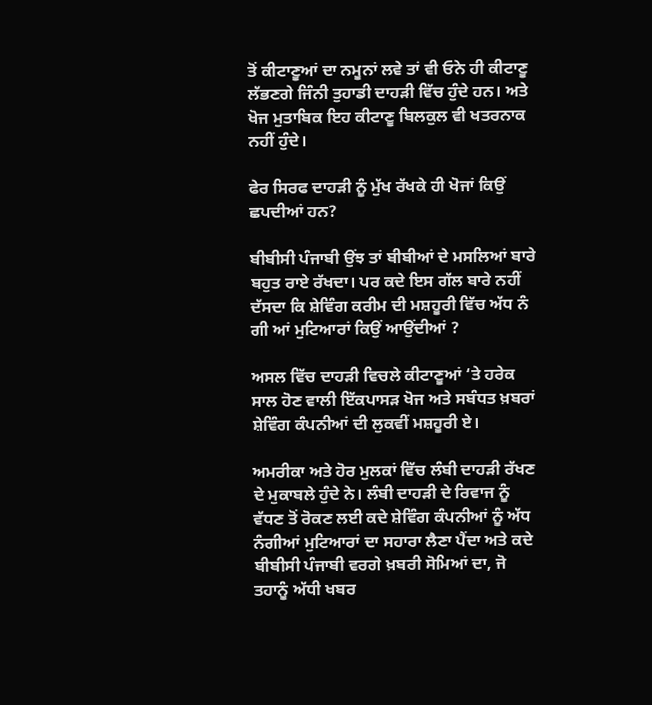ਤੋਂ ਕੀਟਾਣੂਆਂ ਦਾ ਨਮੂਨਾਂ ਲਵੇ ਤਾਂ ਵੀ ਓਨੇ ਹੀ ਕੀਟਾਣੂ ਲੱਭਣਗੇ ਜਿੰਨੀ ਤੁਹਾਡੀ ਦਾਹੜੀ ਵਿੱਚ ਹੁੰਦੇ ਹਨ। ਅਤੇ ਖੋਜ ਮੁਤਾਬਿਕ ਇਹ ਕੀਟਾਣੂ ਬਿਲਕੁਲ ਵੀ ਖਤਰਨਾਕ ਨਹੀਂ ਹੁੰਦੇ।

ਫੇਰ ਸਿਰਫ ਦਾਹੜੀ ਨੂੰ ਮੁੱਖ ਰੱਖਕੇ ਹੀ ਖੋਜਾਂ ਕਿਉਂ ਛਪਦੀਆਂ ਹਨ?

ਬੀਬੀਸੀ ਪੰਜਾਬੀ ਉਂਝ ਤਾਂ ਬੀਬੀਆਂ ਦੇ ਮਸਲਿਆਂ ਬਾਰੇ ਬਹੁਤ ਰਾਏ ਰੱਖਦਾ। ਪਰ ਕਦੇ ਇਸ ਗੱਲ ਬਾਰੇ ਨਹੀਂ ਦੱਸਦਾ ਕਿ ਸ਼ੇਵਿੰਗ ਕਰੀਮ ਦੀ ਮਸ਼ਹੂਰੀ ਵਿੱਚ ਅੱਧ ਨੰ ਗੀ ਆਂ ਮੁਟਿਆਰਾਂ ਕਿਉਂ ਆਉਂਦੀਆਂ ?

ਅਸਲ ਵਿੱਚ ਦਾਹੜੀ ਵਿਚਲੇ ਕੀਟਾਣੂਆਂ ‘ਤੇ ਹਰੇਕ ਸਾਲ ਹੋਣ ਵਾਲੀ ਇੱਕਪਾਸੜ ਖੋਜ ਅਤੇ ਸਬੰਧਤ ਖ਼ਬਰਾਂ ਸ਼ੇਵਿੰਗ ਕੰਪਨੀਆਂ ਦੀ ਲੁਕਵੀਂ ਮਸ਼ਹੂਰੀ ਏ।

ਅਮਰੀਕਾ ਅਤੇ ਹੋਰ ਮੁਲਕਾਂ ਵਿੱਚ ਲੰਬੀ ਦਾਹੜੀ ਰੱਖਣ ਦੇ ਮੁਕਾਬਲੇ ਹੁੰਦੇ ਨੇ। ਲੰਬੀ ਦਾਹੜੀ ਦੇ ਰਿਵਾਜ ਨੂੰ ਵੱਧਣ ਤੋਂ ਰੋਕਣ ਲਈ ਕਦੇ ਸ਼ੇਵਿੰਗ ਕੰਪਨੀਆਂ ਨੂੰ ਅੱਧ ਨੰਗੀਆਂ ਮੁਟਿਆਰਾਂ ਦਾ ਸਹਾਰਾ ਲੈਣਾ ਪੈਂਦਾ ਅਤੇ ਕਦੇ ਬੀਬੀਸੀ ਪੰਜਾਬੀ ਵਰਗੇ ਖ਼ਬਰੀ ਸੋਮਿਆਂ ਦਾ, ਜੋ ਤਹਾਨੂੰ ਅੱਧੀ ਖਬਰ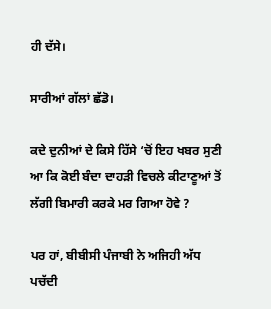ਹੀ ਦੱਸੇ।

ਸਾਰੀਆਂ ਗੱਲਾਂ ਛੱਡੋ।

ਕਦੇ ਦੁਨੀਆਂ ਦੇ ਕਿਸੇ ਹਿੱਸੇ ‘ਚੋਂ ਇਹ ਖਬਰ ਸੁਣੀ ਆ ਕਿ ਕੋਈ ਬੰਦਾ ਦਾਹੜੀ ਵਿਚਲੇ ਕੀਟਾਣੂਆਂ ਤੋਂ ਲੱਗੀ ਬਿਮਾਰੀ ਕਰਕੇ ਮਰ ਗਿਆ ਹੋਵੇ ?

ਪਰ ਹਾਂ, ਬੀਬੀਸੀ ਪੰਜਾਬੀ ਨੇ ਅਜਿਹੀ ਅੱਧ ਪਚੱਦੀ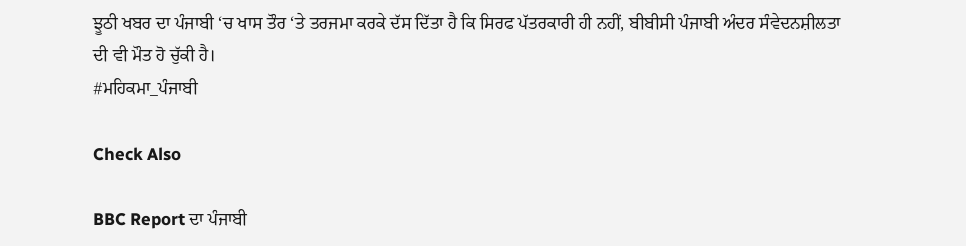ਝੂਠੀ ਖਬਰ ਦਾ ਪੰਜਾਬੀ ‘ਚ ਖਾਸ ਤੌਰ ‘ਤੇ ਤਰਜਮਾ ਕਰਕੇ ਦੱਸ ਦਿੱਤਾ ਹੈ ਕਿ ਸਿਰਫ ਪੱਤਰਕਾਰੀ ਹੀ ਨਹੀਂ, ਬੀਬੀਸੀ ਪੰਜਾਬੀ ਅੰਦਰ ਸੰਵੇਦਨਸ਼ੀਲਤਾ ਦੀ ਵੀ ਮੌਤ ਹੋ ਚੁੱਕੀ ਹੈ।
#ਮਹਿਕਮਾ_ਪੰਜਾਬੀ

Check Also

BBC Report ਦਾ ਪੰਜਾਬੀ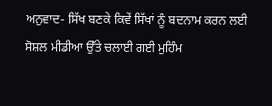ਅਨੁਵਾਦ- ਸਿੱਖ ਬਣਕੇ ਕਿਵੇਂ ਸਿੱਖਾਂ ਨੂੰ ਬਦਨਾਮ ਕਰਨ ਲਈ ਸੋਸ਼ਲ ਮੀਡੀਆ ਉੱਤੇ ਚਲਾਈ ਗਈ ਮੁਹਿੰਮ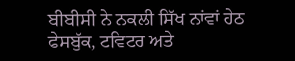ਬੀਬੀਸੀ ਨੇ ਨਕਲੀ ਸਿੱਖ ਨਾਂਵਾਂ ਹੇਠ ਫੇਸਬੁੱਕ, ਟਵਿਟਰ ਅਤੇ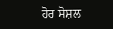ਹੋਰ ਸੋਸ਼ਲ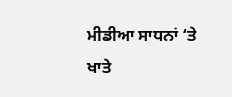ਮੀਡੀਆ ਸਾਧਨਾਂ ‘ਤੇ ਖਾਤੇ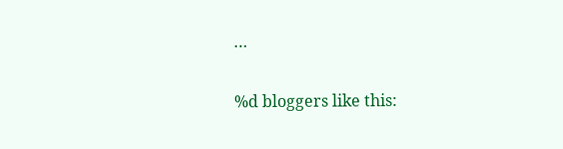…

%d bloggers like this: